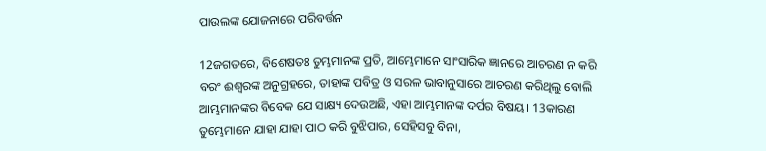ପାଉଲଙ୍କ ଯୋଜନାରେ ପରିବର୍ତ୍ତନ

12ଜଗତରେ, ବିଶେଷତଃ ତୁମ୍ଭମାନଙ୍କ ପ୍ରତି, ଆମ୍ଭେମାନେ ସାଂସାରିକ ଜ୍ଞାନରେ ଆଚରଣ ନ କରି ବରଂ ଈଶ୍ବରଙ୍କ ଅନୁଗ୍ରହରେ, ତାହାଙ୍କ ପବିତ୍ର ଓ ସରଳ ଭାବାନୁସାରେ ଆଚରଣ କରିଥିଲୁ ବୋଲି ଆମ୍ଭମାନଙ୍କର ବିବେକ ଯେ ସାକ୍ଷ୍ୟ ଦେଉଅଛି, ଏହା ଆମ୍ଭମାନଙ୍କ ଦର୍ପର ବିଷୟ। 13କାରଣ ତୁମ୍ଭେମାନେ ଯାହା ଯାହା ପାଠ କରି ବୁଝିପାର, ସେହିସବୁ ବିନା,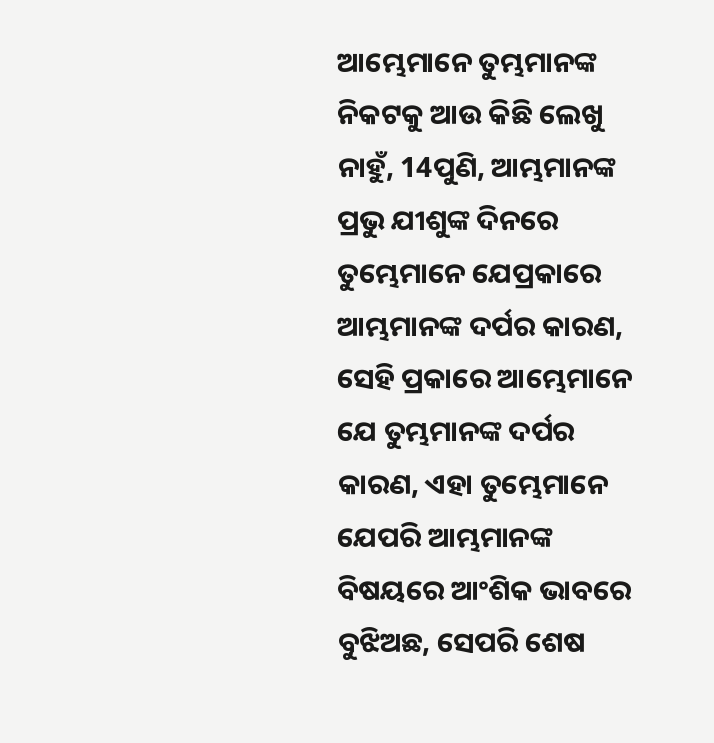ଆମ୍ଭେମାନେ ତୁମ୍ଭମାନଙ୍କ ନିକଟକୁ ଆଉ କିଛି ଲେଖୁ ନାହୁଁ, 14ପୁଣି, ଆମ୍ଭମାନଙ୍କ ପ୍ରଭୁ ଯୀଶୁଙ୍କ ଦିନରେ ତୁମ୍ଭେମାନେ ଯେପ୍ରକାରେ ଆମ୍ଭମାନଙ୍କ ଦର୍ପର କାରଣ, ସେହି ପ୍ରକାରେ ଆମ୍ଭେମାନେ ଯେ ତୁମ୍ଭମାନଙ୍କ ଦର୍ପର କାରଣ, ଏହା ତୁମ୍ଭେମାନେ ଯେପରି ଆମ୍ଭମାନଙ୍କ ବିଷୟରେ ଆଂଶିକ ଭାବରେ ବୁଝିଅଛ, ସେପରି ଶେଷ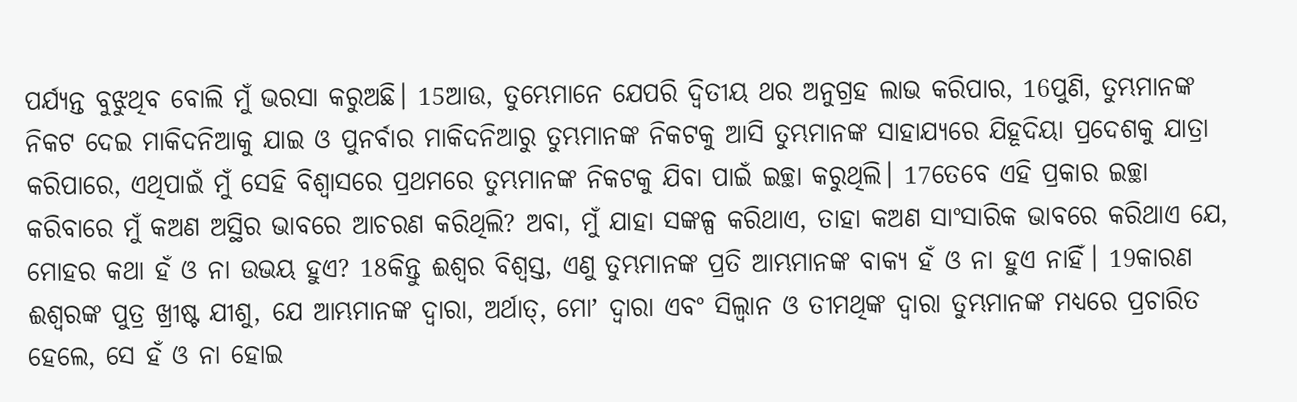ପର୍ଯ୍ୟନ୍ତ ବୁଝୁଥିବ ବୋଲି ମୁଁ ଭରସା କରୁଅଛି। 15ଆଉ, ତୁମ୍ଭେମାନେ ଯେପରି ଦ୍ୱିତୀୟ ଥର ଅନୁଗ୍ରହ ଲାଭ କରିପାର, 16ପୁଣି, ତୁମ୍ଭମାନଙ୍କ ନିକଟ ଦେଇ ମାକିଦନିଆକୁ ଯାଇ ଓ ପୁନର୍ବାର ମାକିଦନିଆରୁ ତୁମ୍ଭମାନଙ୍କ ନିକଟକୁ ଆସି ତୁମ୍ଭମାନଙ୍କ ସାହାଯ୍ୟରେ ଯିହୂଦିୟା ପ୍ରଦେଶକୁ ଯାତ୍ରା କରିପାରେ, ଏଥିପାଇଁ ମୁଁ ସେହି ବିଶ୍ୱାସରେ ପ୍ରଥମରେ ତୁମ୍ଭମାନଙ୍କ ନିକଟକୁ ଯିବା ପାଇଁ ଇଚ୍ଛା କରୁଥିଲି। 17ତେବେ ଏହି ପ୍ରକାର ଇଚ୍ଛା କରିବାରେ ମୁଁ କଅଣ ଅସ୍ଥିର ଭାବରେ ଆଚରଣ କରିଥିଲି? ଅବା, ମୁଁ ଯାହା ସଙ୍କଳ୍ପ କରିଥାଏ, ତାହା କଅଣ ସାଂସାରିକ ଭାବରେ କରିଥାଏ ଯେ, ମୋହର କଥା ହଁ ଓ ନା ଉଭୟ ହୁଏ? 18କିନ୍ତୁ ଈଶ୍ବର ବିଶ୍ୱସ୍ତ, ଏଣୁ ତୁମ୍ଭମାନଙ୍କ ପ୍ରତି ଆମ୍ଭମାନଙ୍କ ବାକ୍ୟ ହଁ ଓ ନା ହୁଏ ନାହିଁ। 19କାରଣ ଈଶ୍ବରଙ୍କ ପୁତ୍ର ଖ୍ରୀଷ୍ଟ ଯୀଶୁ, ଯେ ଆମ୍ଭମାନଙ୍କ ଦ୍ୱାରା, ଅର୍ଥାତ୍‍, ମୋʼ ଦ୍ୱାରା ଏବଂ ସିଲ୍ୱାନ ଓ ତୀମଥିଙ୍କ ଦ୍ୱାରା ତୁମ୍ଭମାନଙ୍କ ମଧ୍ୟରେ ପ୍ରଚାରିତ ହେଲେ, ସେ ହଁ ଓ ନା ହୋଇ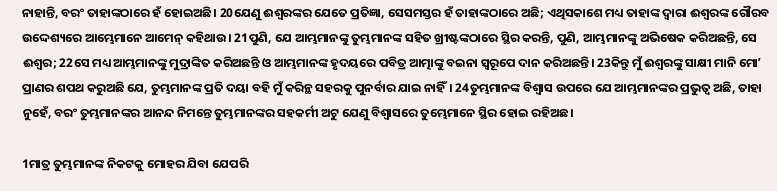ନାହାନ୍ତି, ବରଂ ତାହାଙ୍କଠାରେ ହଁ ହୋଇଅଛି। 20ଯେଣୁ ଈଶ୍ବରଙ୍କର ଯେତେ ପ୍ରତିଜ୍ଞା, ସେସମସ୍ତର ହଁ ତାହାଙ୍କଠାରେ ଅଛି; ଏଥିସକାଶେ ମଧ୍ୟ ତାହାଙ୍କ ଦ୍ୱାରା ଈଶ୍ବରଙ୍କ ଗୌରବ ଉଦ୍ଦେଶ୍ୟରେ ଆମ୍ଭେମାନେ ଆମେନ୍‍ କହିଥାଉ। 21ପୁଣି, ଯେ ଆମ୍ଭମାନଙ୍କୁ ତୁମ୍ଭମାନଙ୍କ ସହିତ ଖ୍ରୀଷ୍ଟଙ୍କଠାରେ ସ୍ଥିର କରନ୍ତି, ପୁଣି, ଆମ୍ଭମାନଙ୍କୁ ଅଭିଷେକ କରିଅଛନ୍ତି, ସେ ଈଶ୍ବର; 22ସେ ମଧ୍ୟ ଆମ୍ଭମାନଙ୍କୁ ମୁଦ୍ରାଙ୍କିତ କରିଅଛନ୍ତି ଓ ଆମ୍ଭମାନଙ୍କ ହୃଦୟରେ ପବିତ୍ର ଆତ୍ମାଙ୍କୁ ବଇନା ସ୍ୱରୂପେ ଦାନ କରିଅଛନ୍ତି। 23କିନ୍ତୁ ମୁଁ ଈଶ୍ବରଙ୍କୁ ସାକ୍ଷୀ ମାନି ମୋʼ ପ୍ରାଣର ଶପଥ କରୁଅଛି ଯେ, ତୁମ୍ଭମାନଙ୍କ ପ୍ରତି ଦୟା ବହି ମୁଁ କରିନ୍ଥ ସହରକୁ ପୁନର୍ବାର ଯାଇ ନାହିଁ। 24ତୁମ୍ଭମାନଙ୍କ ବିଶ୍ୱାସ ଉପରେ ଯେ ଆମ୍ଭମାନଙ୍କର ପ୍ରଭୁତ୍ୱ ଅଛି, ତାହା ନୁହେଁ, ବରଂ ତୁମ୍ଭମାନଙ୍କର ଆନନ୍ଦ ନିମନ୍ତେ ତୁମ୍ଭମାନଙ୍କର ସହକର୍ମୀ ଅଟୁ ଯେଣୁ ବିଶ୍ୱାସରେ ତୁମ୍ଭେମାନେ ସ୍ଥିର ହୋଇ ରହିଅଛ।

1ମାତ୍ର ତୁମ୍ଭମାନଙ୍କ ନିକଟକୁ ମୋହର ଯିବା ଯେପରି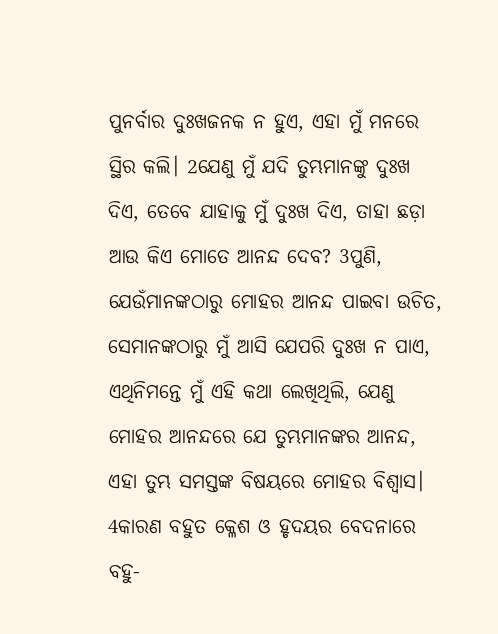ପୁନର୍ବାର ଦୁଃଖଜନକ ନ ହୁଏ, ଏହା ମୁଁ ମନରେ ସ୍ଥିର କଲି। 2ଯେଣୁ ମୁଁ ଯଦି ତୁମ୍ଭମାନଙ୍କୁ ଦୁଃଖ ଦିଏ, ତେବେ ଯାହାକୁ ମୁଁ ଦୁଃଖ ଦିଏ, ତାହା ଛଡ଼ା ଆଉ କିଏ ମୋତେ ଆନନ୍ଦ ଦେବ? 3ପୁଣି, ଯେଉଁମାନଙ୍କଠାରୁ ମୋହର ଆନନ୍ଦ ପାଇବା ଉଚିତ, ସେମାନଙ୍କଠାରୁ ମୁଁ ଆସି ଯେପରି ଦୁଃଖ ନ ପାଏ, ଏଥିନିମନ୍ତେ ମୁଁ ଏହି କଥା ଲେଖିଥିଲି, ଯେଣୁ ମୋହର ଆନନ୍ଦରେ ଯେ ତୁମ୍ଭମାନଙ୍କର ଆନନ୍ଦ, ଏହା ତୁମ୍ଭ ସମସ୍ତଙ୍କ ବିଷୟରେ ମୋହର ବିଶ୍ୱାସ। 4କାରଣ ବହୁତ କ୍ଳେଶ ଓ ହୃଦୟର ବେଦନାରେ ବହୁ-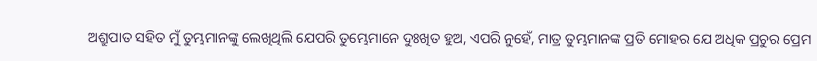ଅଶ୍ରୁପାତ ସହିତ ମୁଁ ତୁମ୍ଭମାନଙ୍କୁ ଲେଖିଥିଲି ଯେପରି ତୁମ୍ଭେମାନେ ଦୁଃଖିତ ହୁଅ, ଏପରି ନୁହେଁ, ମାତ୍ର ତୁମ୍ଭମାନଙ୍କ ପ୍ରତି ମୋହର ଯେ ଅଧିକ ପ୍ରଚୁର ପ୍ରେମ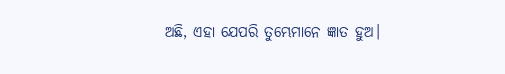ଅଛି, ଏହା ଯେପରି ତୁମ୍ଭେମାନେ ଜ୍ଞାତ ହୁଅ।